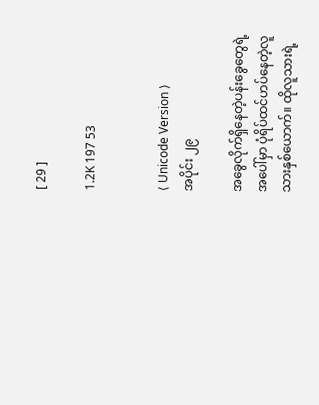[ 29 ]

1.2K 197 53


⟨ Unicode Version ⟩
အပိုင်း ၂၉

အခွေလိုက်ရှိနေတဲ့ပန်းခွေတွေရဲ့အပေါ်မှာ ပုံရိပ်ထင်ဟပ်နေတဲ့လူသားနှစ်ယောက်။ ထိုလူသားရဲ့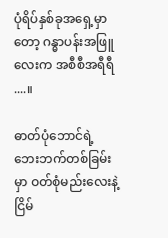ပုံရိပ်နှစ်ခုအရှေ့မှာတော့ ဂန္ဓာပန်းအဖြူလေးက အစီစီအရီရီ ....။

ဓာတ်ပုံဘောင်ရဲ့ ဘေးဘက်တစ်ခြမ်းမှာ ဝတ်စုံမည်းလေးနဲ့ ငြိမ်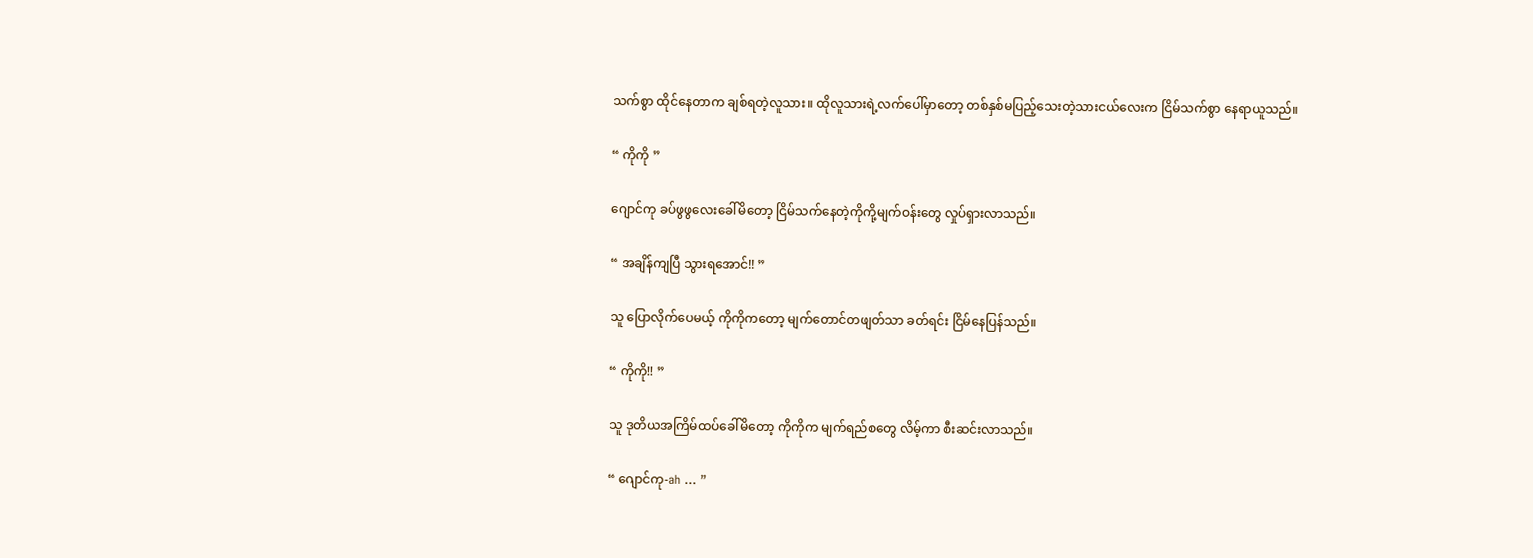သက်စွာ ထိုင်နေတာက ချစ်ရတဲ့လူသား။ ထိုလူသားရဲ့လက်ပေါ်မှာတော့ တစ်နှစ်မပြည့်သေးတဲ့သားငယ်လေးက ငြိမ်သက်စွာ နေရာယူသည်။

“ ကိုကို ”

ဂျောင်ကု ခပ်ဖွဖွလေးခေါ်မိတော့ ငြိမ်သက်နေတဲ့ကိုကို့မျက်ဝန်းတွေ လှုပ်ရှားလာသည်။

“ အချိန်ကျပြီ သွားရအောင်!! ”

သူ ပြောလိုက်ပေမယ့် ကိုကိုကတော့ မျက်တောင်တဖျတ်သာ ခတ်ရင်း ငြိမ်နေပြန်သည်။

“ ကိုကို!! ”

သူ ဒုတိယအကြိမ်ထပ်ခေါ်မိတော့ ကိုကိုက မျက်ရည်စတွေ လိမ့်ကာ စီးဆင်းလာသည်။

“ ဂျောင်ကု-ah ... ”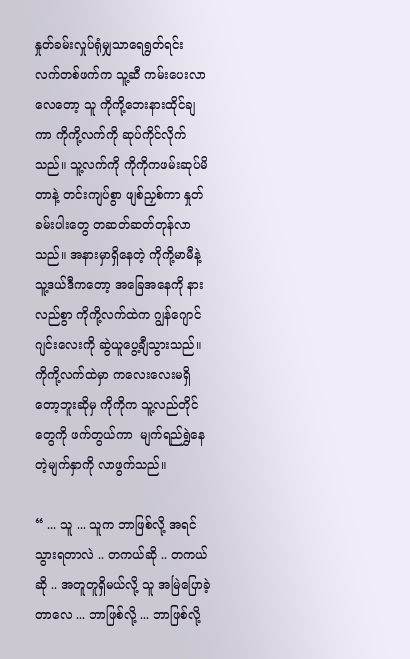နှုတ်ခမ်းလှုပ်ရုံမျှသာရေရွတ်ရင်း လက်တစ်ဖက်က သူ့ဆီ ကမ်းပေးလာလေတော့ သူ ကိုကို့ဘေးနားထိုင်ချကာ ကိုကို့လက်ကို ဆုပ်ကိုင်လိုက်သည်။ သူ့လက်ကို ကိုကိုကဖမ်းဆုပ်မိတာနဲ့ တင်းကျပ်စွာ ဖျစ်ညှစ်ကာ နှုတ်ခမ်းပါးတွေ တဆတ်ဆတ်တုန်လာသည်။ အနားမှာရှိနေတဲ့ ကိုကို့မာမီနဲ့ သူ့ဒယ်ဒီကတော့ အခြေအနေကို နားလည်စွာ ကိုကို့လက်ထဲက ဂျွန်ဂျောင်ဂျင်းလေးကို ဆွဲယူပွေ့ချီသွားသည်။ ကိုကို့လက်ထဲမှာ ကလေးလေးမရှိတော့ဘူးဆိုမှ ကိုကိုက သူ့လည်တိုင်တွေကို ဖက်တွယ်ကာ  မျက်ရည်ရွှဲနေတဲ့မျက်နှာကို လာဖွက်သည်။

“ ... သူ ... သူက ဘာဖြစ်လို့ အရင်သွားရတာလဲ .. တကယ်ဆို .. တကယ်ဆို .. အတူတူရှိမယ်လို့ သူ အမြဲပြောခဲ့တာလေ ... ဘာဖြစ်လို့ ... ဘာဖြစ်လို့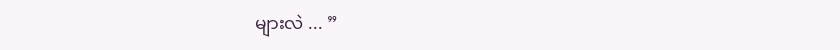များလဲ ... ”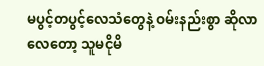မပွင့်တပွင့်လေသံတွေနဲ့ ဝမ်းနည်းစွာ ဆိုလာလေတော့ သူမငိုမိ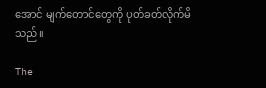အောင် မျက်တောင်တွေကို ပုတ်ခတ်လိုက်မိသည်။

The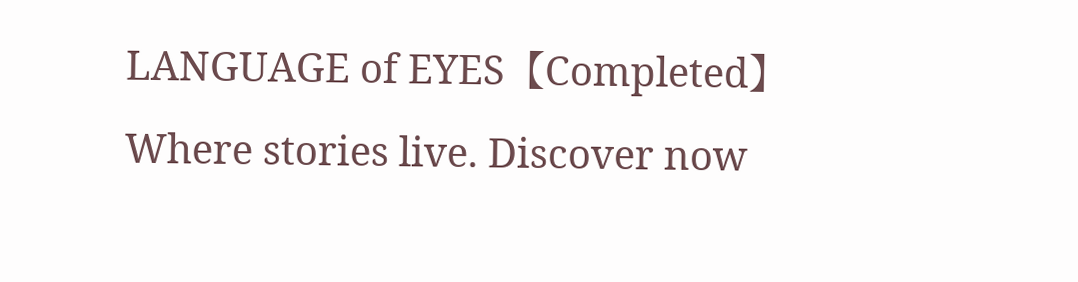LANGUAGE of EYES【Completed】Where stories live. Discover now